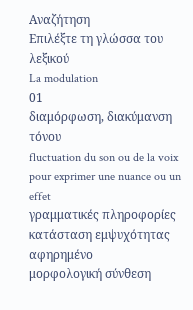Αναζήτηση
Επιλέξτε τη γλώσσα του λεξικού
La modulation
01
διαμόρφωση, διακύμανση τόνου
fluctuation du son ou de la voix pour exprimer une nuance ou un effet
γραμματικές πληροφορίες
κατάσταση εμψυχότητας
αφηρημένο
μορφολογική σύνθεση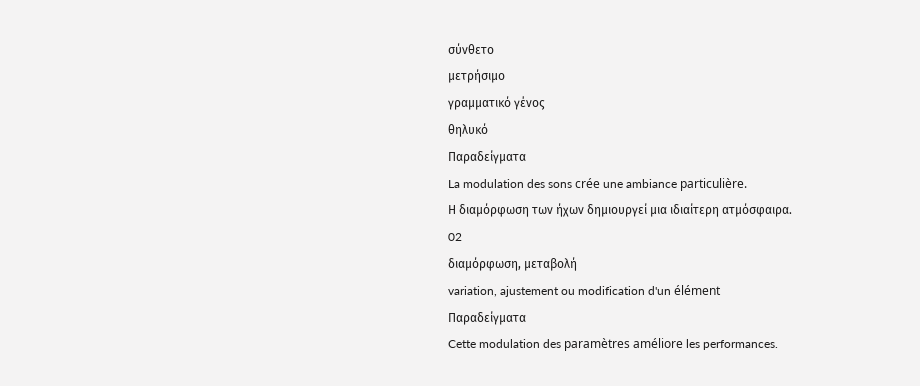σύνθετο
μετρήσιμο
γραμματικό γένος
θηλυκό
Παραδείγματα
La modulation des sons crée une ambiance particulière.
Η διαμόρφωση των ήχων δημιουργεί μια ιδιαίτερη ατμόσφαιρα.
02
διαμόρφωση, μεταβολή
variation, ajustement ou modification d'un élément
Παραδείγματα
Cette modulation des paramètres améliore les performances.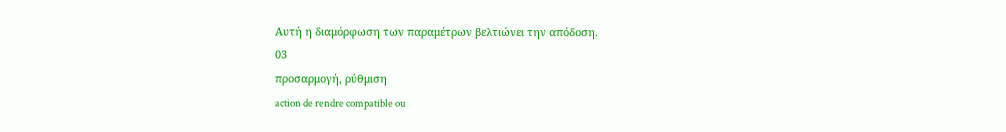Αυτή η διαμόρφωση των παραμέτρων βελτιώνει την απόδοση.
03
προσαρμογή, ρύθμιση
action de rendre compatible ou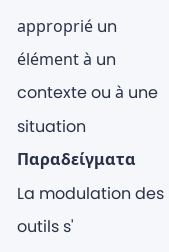approprié un élément à un contexte ou à une situation
Παραδείγματα
La modulation des outils s'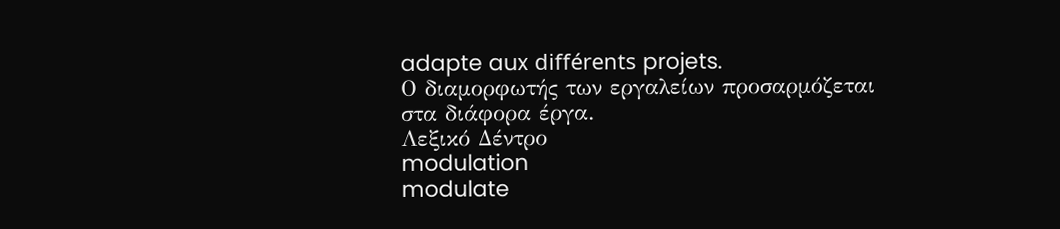adapte aux différents projets.
Ο διαμορφωτής των εργαλείων προσαρμόζεται στα διάφορα έργα.
Λεξικό Δέντρο
modulation
modulate